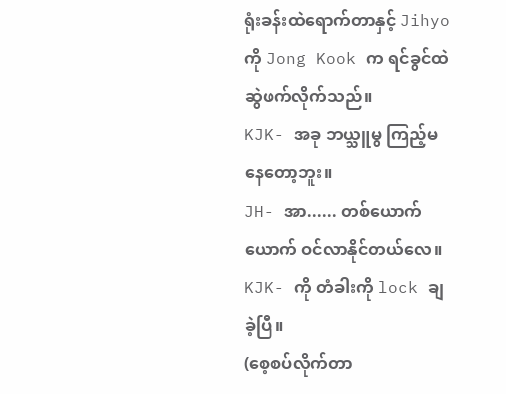ရုံးခန်းထဲရောက်တာနှင့် Jihyo ကို Jong Kook က ရင်ခွင်ထဲဆွဲဖက်လိုက်သည်။
KJK- အခု ဘယ္သူမွ ကြည့်မနေတော့ဘူး။
JH- အာ...... တစ်ယောက်ယောက် ဝင်လာနိုင်တယ်လေ။
KJK- ကို တံခါးကို lock ချခဲ့ပြီ။
(စေ့စပ်လိုက်တာ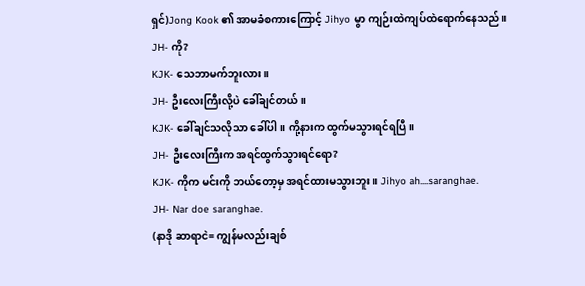ရှင်)Jong Kook ၏ အာမခံစကားကြောင့် Jihyo မွာ ကျဉ်းထဲကျပ်ထဲရောက်နေသည်။
JH- ကို?
KJK- သေဘာမက်ဘူးလား။
JH- ဦးလေးကြီးလို့ပဲ ခေါ်ချင်တယ်။
KJK- ခေါ်ချင်သလိုသာ ခေါ်ပါ။ ကို့နားက ထွက်မသွားရင်ရပြီ။
JH- ဦးလေးကြီးက အရင်ထွက်သွားရင်ရော?
KJK- ကိုက မင်းကို ဘယ်တော့မှ အရင်ထားမသွားဘူး။ Jihyo ah....saranghae.
JH- Nar doe saranghae.
(နာဒို ဆာရာငဲ= ကျွန်မလည်းချစ်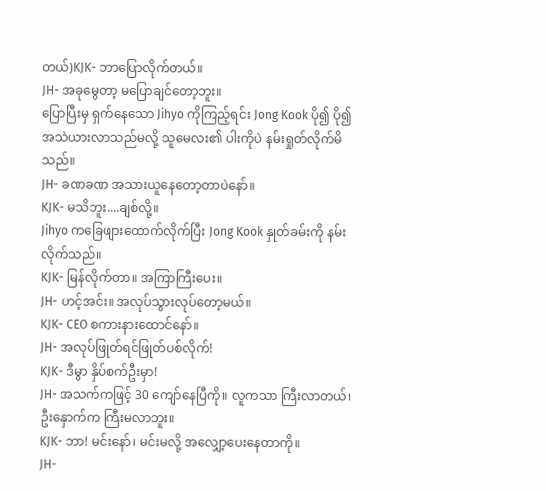တယ်)KJK- ဘာပြောလိုက်တယ်။
JH- အခုမွေတာ့ မပြောချင်တော့ဘူး။
ပြောပြီးမှ ရှက်နေသော Jihyo ကိုကြည့်ရင်း Jong Kook ပို၍ ပို၍ အသဲယားလာသည်မလို့ သူမေလး၏ ပါးကိုပဲ နမ်းရှုတ်လိုက်မိသည်။
JH- ခဏခဏ အသားယူနေတော့တာပဲနော်။
KJK- မသိဘူး....ချစ်လို့။
Jihyo ကခြေဖျားထောက်လိုက်ပြီး Jong Kook နှုတ်ခမ်းကို နမ်းလိုက်သည်။
KJK- မြန်လိုက်တာ။ အကြာကြီးပေး။
JH- ဟင့်အင်း။ အလုပ်သွားလုပ်တော့မယ်။
KJK- CEO စကားနားထောင်နော်။
JH- အလုပ်ဖြုတ်ရင်ဖြုတ်ပစ်လိုက်!
KJK- ဒီမွာ နှိပ်စက်ဦးမှာ!
JH- အသက်ကဖြင့် 30 ကျော်နေပြီကို။ လူကသာ ကြီးလာတယ်၊ ဦးနှောက်က ကြီးမလာဘူး။
KJK- ဘာ! မင်းနော်၊ မင်းမလို့ အလျှော့ပေးနေတာကို။
JH-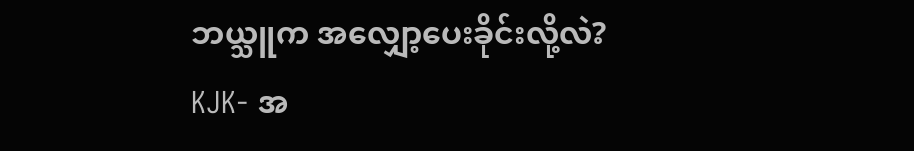ဘယ္သူက အလျှော့ပေးခိုင်းလို့လဲ?
KJK- အ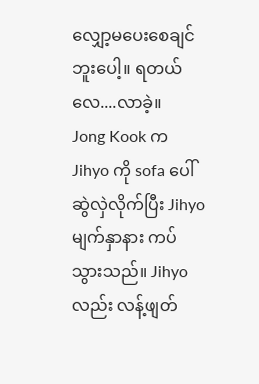လျှော့မပေးစေချင်ဘူးပေါ့။ ရတယ်လေ....လာခဲ့။
Jong Kook က Jihyo ကို sofa ပေါ် ဆွဲလှဲလိုက်ပြီး Jihyo မျက်နှာနား ကပ်သွားသည်။ Jihyo လည်း လန့်ဖျတ်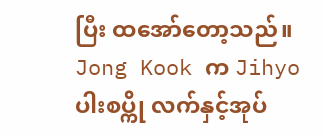ပြီး ထအော်တော့သည်။ Jong Kook က Jihyo ပါးစပ္ကို လက်နှင့်အုပ်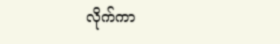လိုက်ကာ